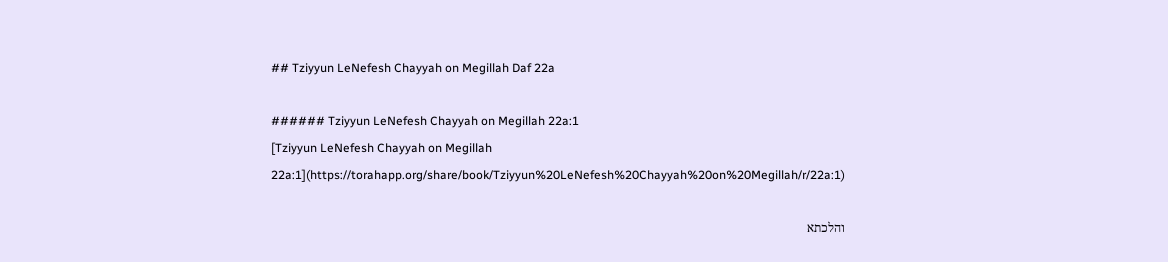## Tziyyun LeNefesh Chayyah on Megillah Daf 22a

###### Tziyyun LeNefesh Chayyah on Megillah 22a:1
[Tziyyun LeNefesh Chayyah on Megillah 22a:1](https://torahapp.org/share/book/Tziyyun%20LeNefesh%20Chayyah%20on%20Megillah/r/22a:1)

והלכתא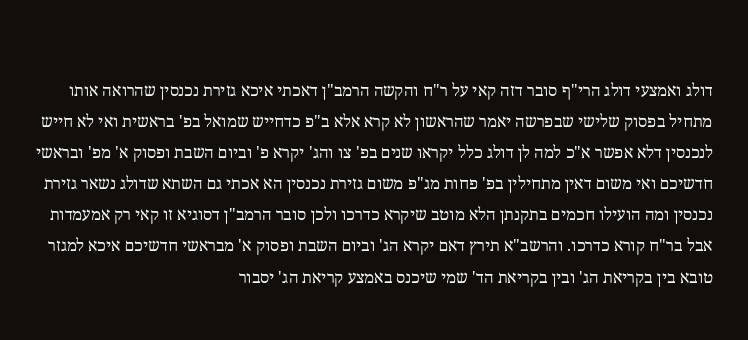דולג ואמצעי דולג הרי"ף סובר דזה קאי על ר"ח והקשה הרמב"ן דאכתי איכא גזירת נכנסין שהרואה אותו מתחיל בפסוק שלישי שבפרשה יאמר שהראשון לא קרא אלא ב"פ כדחייש שמואל בפ' בראשית ואי לא חייש לנכנסין דלא אפשר א"כ למה לן דולג כלל יקראו שנים בפ' צו והג' יקרא פ' וביום השבת ופסוק א' מפ' ובראשי חדשיכם ואי משום דאין מתחילין בפ' פחות מג"פ משום גזירת נכנסין הא אכתי גם השתא שדולג נשאר גזירת נכנסין ומה הועילו חכמים בתקנתן הלא מוטב שיקרא כדרכו ולכן סובר הרמב"ן דסוגיא זו קאי רק אמעמדות אבל בר"ח קורא כדרכו. והרשב"א תירץ דאם יקרא הג' וביום השבת ופסוק א' מבראשי חדשיכם איכא למגזר טובא בין בקריאת הג' ובין בקריאת הד' שמי שיכנס באמצע קריאת הג' יסבור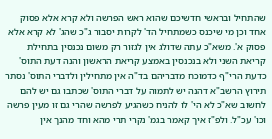שהתחיל ובראשי חדשיכם שהוא ראש הפרשה ולא קרא אלא פסוק אחד וכן מי שיכנס כשמתחיל הד' לקרות יסבור ג"כ שהג' לא קרא אלא פסוק א'. משא"כ עתה שדולג אין לגזור רק משום נכנסין בתחילת קריאת השני ולא בנכנסין באמצע קריאת הראשון והנה דעת התוס' כדעת הרי"ף כדמוכח מדבריהם בד"ה אין מתחילין ולדברי התוס' נסתר תירוץ הרשב"א דהנה יש לתמוה על דברי התוס' שכתבו גם יש להם לחשוב שא"כ לא הי' לו להניח כשהגיע לפרשה שהרי גם זו מעין פרשה וכו' עכ"ל. ולפ"ז איך קאמר בגמ' נקרי תרי מהא וחד מהנך אין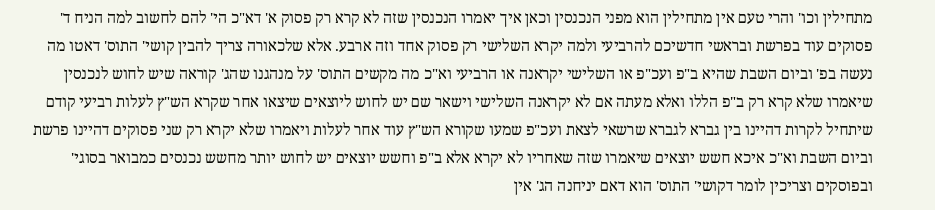מתחילין וכו' והרי טעם אין מתחילין הוא מפני הנכנסין וכאן איך יאמרו הנכנסין שזה לא קרא רק פסוק א' דא"כ הי' להם לחשוב למה הניח ד' פסוקים עוד בפרשת ובראשי חדשיכם להרביעי ולמה יקרא השלישי רק פסוק אחד וזה ארבע. אלא שלכאורה צריך להבין קושי' התוס' דאטו מה נעשה בפ' וביום השבת שהיא ב"פ ועכ"פ או השלישי יקראנה או הרביעי וא"כ מה מקשים התוס' על מנהגנו שהג' קוראה שיש לחוש לנכנסין שיאמרו שלא קרא רק ב"פ הללו ואלא מעתה אם לא יקראנה השלישי וישאר שם יש לחוש ליוצאים שיצאו אחר שקרא הש"ץ לעלות רביעי קודם שיתחיל לקרות דהיינו בין גברא לגברא שרשאי לצאת ועכ"פ שמעו שקורא הש"ץ עוד אחר לעלות ויאמרו שלא יקרא רק שני פסוקים דהיינו פרשת וביום השבת וא"כ איכא חשש יוצאים שיאמרו שזה שאחריו לא יקרא אלא ב"פ וחשש יוצאים יש לחוש יותר מחשש נכנסים כמבואר בסוגי' ובפוסקים וצריכין לומר דקושי' התוס' הוא דאם יניחנה הג' אין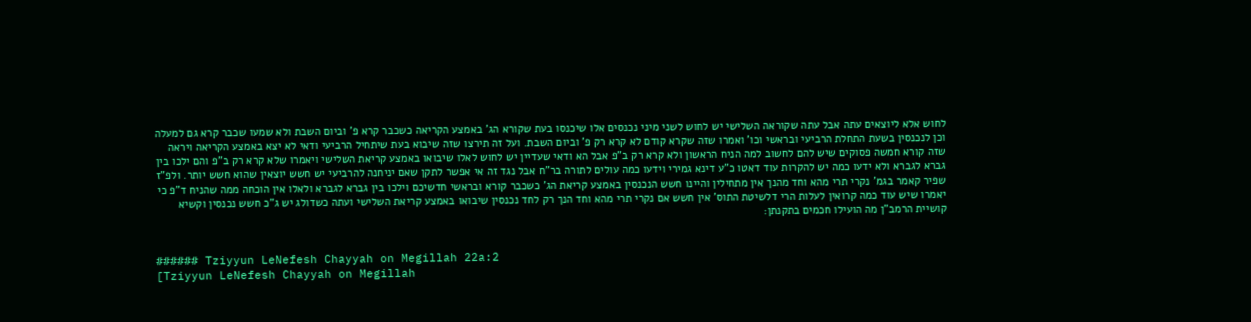לחוש אלא ליוצאים עתה אבל עתה שקוראה השלישי יש לחוש לשני מיני נכנסים אלו שיכנסו בעת שקורא הג' באמצע הקריאה כשכבר קרא פ' וביום השבת ולא שמעו שכבר קרא גם למעלה וכן לנכנסין בשעת התחלת הרביעי ובראשי וכו' ואמרו שזה שקרא קודם לא קרא רק פ' וביום השבת. ועל זה תירצו שזה שיבוא בעת שיתחיל הרביעי ודאי לא יצא באמצע הקריאה ויראה שזה קורא חמשה פסוקים שיש להם לחשוב למה הניח הראשון ולא קרא רק ב"פ אבל הא ודאי שעדיין יש לחוש לאלו שיבואו באמצע קריאת השלישי ויאמרו שלא קרא רק ב"פ והם ילכו בין גברא לגברא ולא ידעו כמה יש להקרות עוד דאטו כ"ע דינא גמירי וידעו כמה עולים לתורה בר"ח אבל נגד זה אי אפשר לתקן שאם יניחנה להרביעי יש חשש יוצאין שהוא חשש יותר. ולפ"ז שפיר קאמר בגמ' נקרי תרי מהא וחד מהנך אין מתחילין והיינו חשש הנכנסין באמצע קריאת הג' כשכבר קורא ובראשי חדשיכם וילכו בין גברא לגברא ולאלו אין הוכחה ממה שהניח ד"פ כי יאמרו שיש עוד כמה קרואין לעלות הרי דלשיטת התוס' אין חשש אם נקרי תרי מהא וחד הנך רק לחד נכנסין שיבואו באמצע קריאת השלישי ועתה כשדולג יש ג"כ חשש נכנסין וקשיא קושיית הרמב"ן מה הועילו חכמים בתקנתן:


###### Tziyyun LeNefesh Chayyah on Megillah 22a:2
[Tziyyun LeNefesh Chayyah on Megillah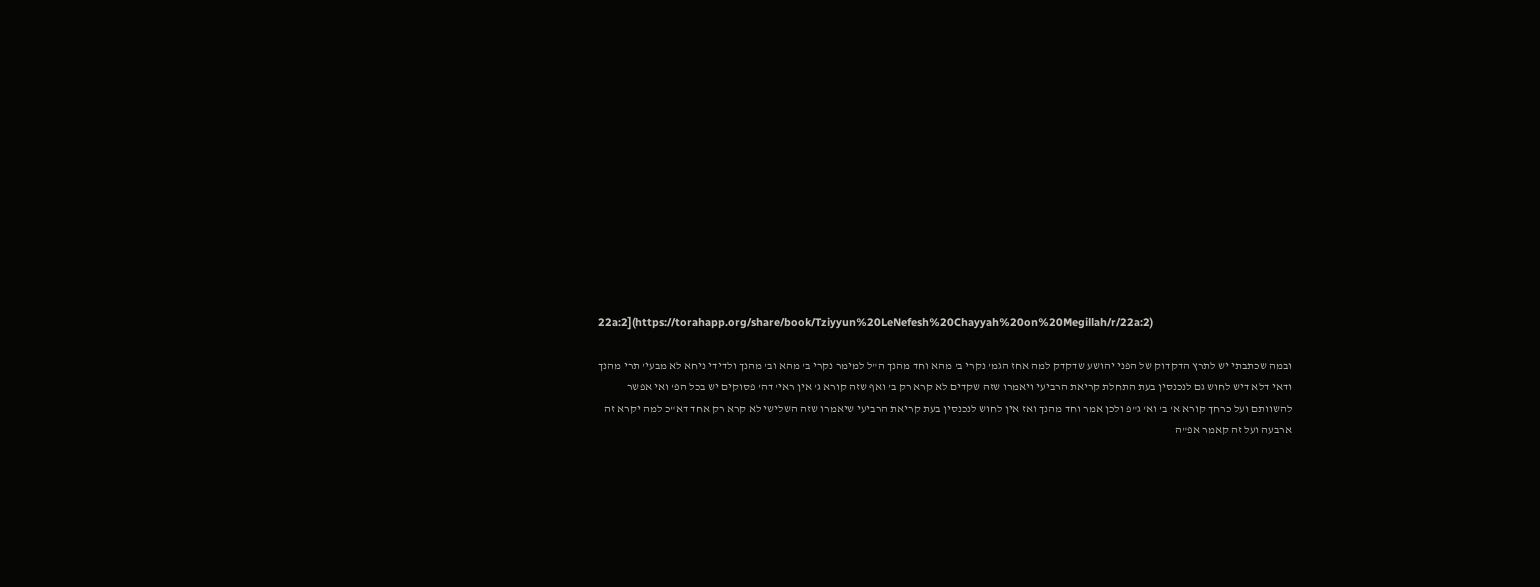22a:2](https://torahapp.org/share/book/Tziyyun%20LeNefesh%20Chayyah%20on%20Megillah/r/22a:2)

ובמה שכתבתי יש לתרץ הדקדוק של הפני יהושע שדקדק למה אחז הגמ' נקרי ב' מהא וחד מהנך ה"ל למימר נקרי ב' מהא וב' מהנך ולדידי ניחא לא מבעי' תרי מהנך ודאי דלא דיש לחוש גם לנכנסין בעת התחלת קריאת הרביעי ויאמרו שזה שקדים לא קרא רק ב' ואף שזה קורא ג' אין ראי' דה' פסוקים יש בכל הפ' ואי אפשר להשוותם ועל כרחך קורא א' ב' וא' ג"פ ולכן אמר וחד מהנך ואז אין לחוש לנכנסין בעת קריאת הרביעי שיאמרו שזה השלישי לא קרא רק אחד דא"כ למה יקרא זה ארבעה ועל זה קאמר אפ"ה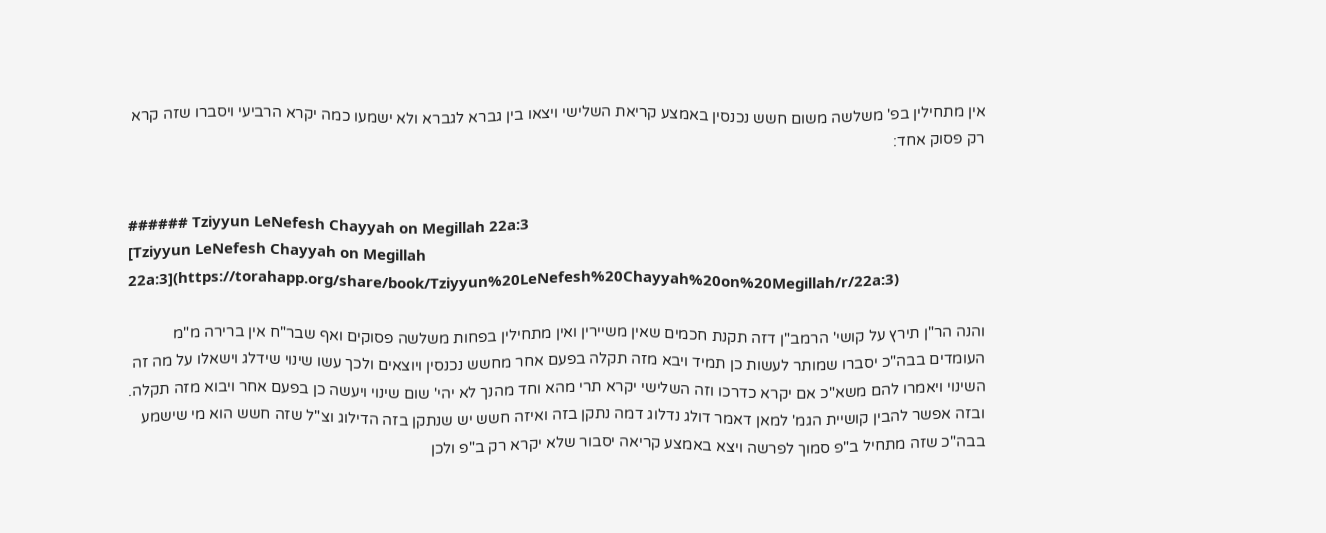אין מתחילין בפ' משלשה משום חשש נכנסין באמצע קריאת השלישי ויצאו בין גברא לגברא ולא ישמעו כמה יקרא הרביעי ויסברו שזה קרא רק פסוק אחד:


###### Tziyyun LeNefesh Chayyah on Megillah 22a:3
[Tziyyun LeNefesh Chayyah on Megillah 22a:3](https://torahapp.org/share/book/Tziyyun%20LeNefesh%20Chayyah%20on%20Megillah/r/22a:3)

והנה הר"ן תירץ על קושי' הרמב"ן דזה תקנת חכמים שאין משיירין ואין מתחילין בפחות משלשה פסוקים ואף שבר"ח אין ברירה מ"מ העומדים בבה"כ יסברו שמותר לעשות כן תמיד ויבא מזה תקלה בפעם אחר מחשש נכנסין ויוצאים ולכך עשו שינוי שידלג וישאלו על מה זה השינוי ויאמרו להם משא"כ אם יקרא כדרכו וזה השלישי יקרא תרי מהא וחד מהנך לא יהי' שום שינוי ויעשה כן בפעם אחר ויבוא מזה תקלה. ובזה אפשר להבין קושיית הגמ' למאן דאמר דולג נדלוג דמה נתקן בזה ואיזה חשש יש שנתקן בזה הדילוג וצ"ל שזה חשש הוא מי שישמע בבה"כ שזה מתחיל ב"פ סמוך לפרשה ויצא באמצע קריאה יסבור שלא יקרא רק ב"פ ולכן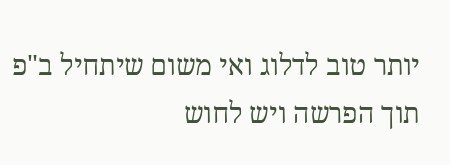יותר טוב לדלוג ואי משום שיתחיל ב"פ תוך הפרשה ויש לחוש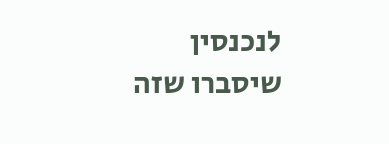לנכנסין שיסברו שזה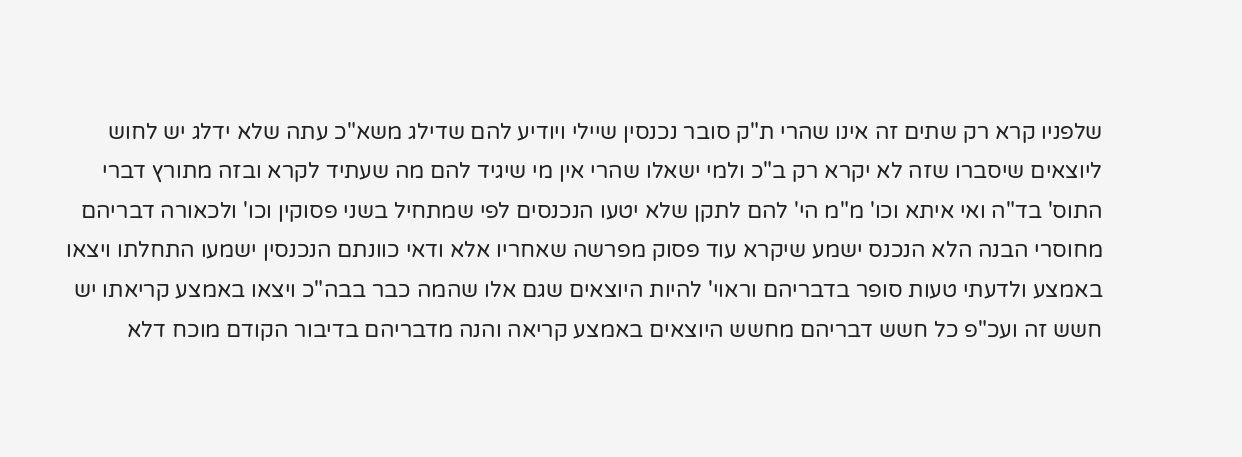שלפניו קרא רק שתים זה אינו שהרי ת"ק סובר נכנסין שיילי ויודיע להם שדילג משא"כ עתה שלא ידלג יש לחוש ליוצאים שיסברו שזה לא יקרא רק ב"כ ולמי ישאלו שהרי אין מי שיגיד להם מה שעתיד לקרא ובזה מתורץ דברי התוס' בד"ה ואי איתא וכו' מ"מ הי' להם לתקן שלא יטעו הנכנסים לפי שמתחיל בשני פסוקין וכו' ולכאורה דבריהם מחוסרי הבנה הלא הנכנס ישמע שיקרא עוד פסוק מפרשה שאחריו אלא ודאי כוונתם הנכנסין ישמעו התחלתו ויצאו באמצע ולדעתי טעות סופר בדבריהם וראוי' להיות היוצאים שגם אלו שהמה כבר בבה"כ ויצאו באמצע קריאתו יש חשש זה ועכ"פ כל חשש דבריהם מחשש היוצאים באמצע קריאה והנה מדבריהם בדיבור הקודם מוכח דלא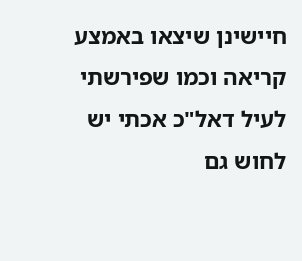חיישינן שיצאו באמצע קריאה וכמו שפירשתי לעיל דאל"כ אכתי יש לחוש גם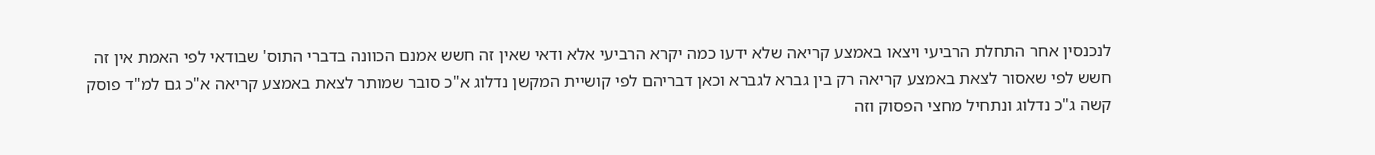לנכנסין אחר התחלת הרביעי ויצאו באמצע קריאה שלא ידעו כמה יקרא הרביעי אלא ודאי שאין זה חשש אמנם הכוונה בדברי התוס' שבודאי לפי האמת אין זה חשש לפי שאסור לצאת באמצע קריאה רק בין גברא לגברא וכאן דבריהם לפי קושיית המקשן נדלוג א"כ סובר שמותר לצאת באמצע קריאה א"כ גם למ"ד פוסק קשה ג"כ נדלוג ונתחיל מחצי הפסוק וזה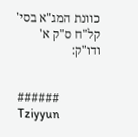כוונת המג"א בסי' קל"ח ס"ק א' ודו"ק:


###### Tziyyun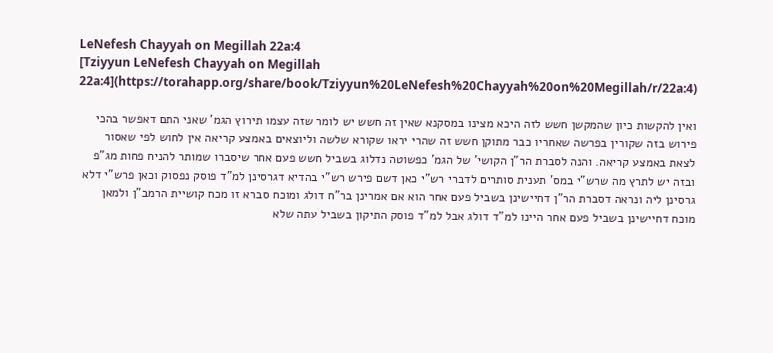LeNefesh Chayyah on Megillah 22a:4
[Tziyyun LeNefesh Chayyah on Megillah 22a:4](https://torahapp.org/share/book/Tziyyun%20LeNefesh%20Chayyah%20on%20Megillah/r/22a:4)

ואין להקשות כיון שהמקשן חשש לזה היכא מצינו במסקנא שאין זה חשש יש לומר שזה עצמו תירוץ הגמ' שאני התם דאפשר בהכי פירוש בזה שקורין בפרשה שאחריו כבר מתוקן חשש זה שהרי יראו שקורא שלשה וליוצאים באמצע קריאה אין לחוש לפי שאסור לצאת באמצע קריאה. והנה לסברת הר"ן הקושי' של הגמ' כפשוטה נדלוג בשביל חשש פעם אחר שיסברו שמותר להניח פחות מג"פ ובזה יש לתרץ מה שרש"י במס' תענית סותרים לדברי רש"י כאן דשם פירש רש"י בהדיא דגרסינן למ"ד פוסק נפסוק וכאן פרש"י דלא גרסינן ליה ונראה דסברת הר"ן דחיישינן בשביל פעם אחר הוא אם אמרינן בר"ח דולג ומוכח סברא זו מכח קושיית הרמב"ן ולמאן מוכח דחיישינן בשביל פעם אחר היינו למ"ד דולג אבל למ"ד פוסק התיקון בשביל עתה שלא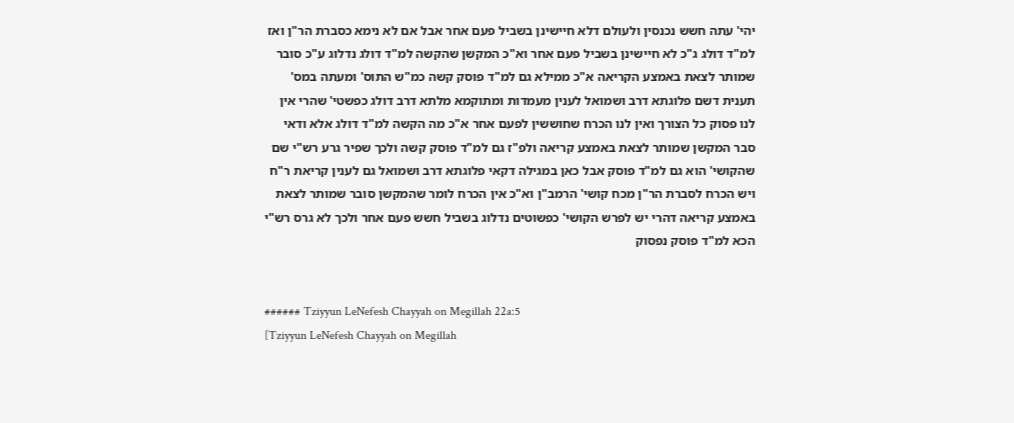יהי' עתה חשש נכנסין ולעולם דלא חיישינן בשביל פעם אחר אבל אם לא נימא כסברת הר"ן ואז למ"ד דולג ג"כ לא חיישינן בשביל פעם אחר וא"כ המקשן שהקשה למ"ד דולג נדלוג ע"כ סובר שמותר לצאת באמצע הקריאה א"כ ממילא גם למ"ד פוסק קשה כמ"ש התוס' ומעתה במס' תענית דשם פלוגתא דרב ושמואל לענין מעמדות ומתוקמא מלתא דרב דולג כפשטי' שהרי אין לנו פסוק כל הצורך ואין לנו הכרח שחוששין לפעם אחר א"כ מה הקשה למ"ד דולג אלא ודאי סבר המקשן שמותר לצאת באמצע קריאה ולפ"ז גם למ"ד פוסק קשה ולכך שפיר גרע רש"י שם שהקושי' הוא גם למ"ד פוסק אבל כאן במגילה דקאי פלוגתא דרב ושמואל גם לענין קריאת ר"ח ויש הכרח לסברת הר"ן מכח קושי' הרמב"ן וא"כ אין הכרח לומר שהמקשן סובר שמותר לצאת באמצע קריאה דהרי יש לפרש הקושי' כפשוטים נדלוג בשביל חשש פעם אחר ולכך לא גרס רש"י הכא למ"ד פוסק נפסוק


###### Tziyyun LeNefesh Chayyah on Megillah 22a:5
[Tziyyun LeNefesh Chayyah on Megillah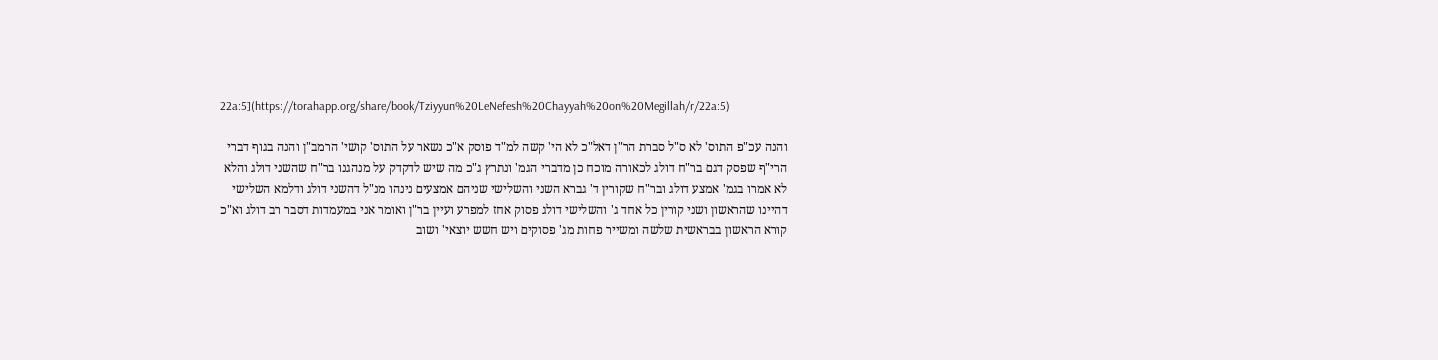22a:5](https://torahapp.org/share/book/Tziyyun%20LeNefesh%20Chayyah%20on%20Megillah/r/22a:5)

והנה עכ"פ התוס' לא ס"ל סברת הר"ן דאל"כ לא הי' קשה למ"ד פוסק א"כ נשאר על התוס' קושי' הרמב"ן והנה בגוף דברי הרי"ף שפסק דגם בר"ח דולג לכאורה מוכח כן מדברי הגמ' ונתרץ ג"כ מה שיש לדקדק על מנהגנו בר"ח שהשני דולג והלא לא אמרו בגמ' אמצע דולג ובר"ח שקורין ד' גברא השני והשלישי שניהם אמצעים נינהו מנ"ל דהשני דולג ודלמא השלישי דהיינו שהראשון ושני קורין כל אחד ג' והשלישי דולג פסוק אחז למפרע ועיין בר"ן ואומר אני במעמדות דסבר רב דולג וא"כ קורא הראשון בבראשית שלשה ומשייר פחות מג' פסוקים ויש חשש יוצאי' ושוב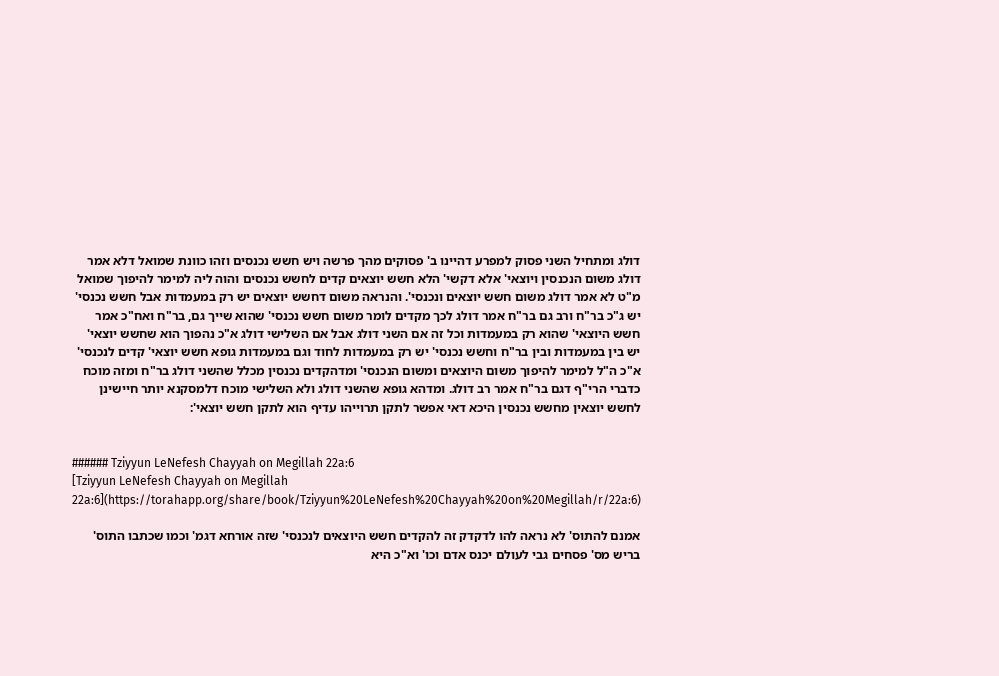דולג ומתחיל השני פסוק למפרע דהיינו ב' פסוקים מהך פרשה ויש חשש נכנסים וזהו כוונת שמואל דלא אמר דולג משום הנכנסין ויוצאי' אלא דקשי' הלא חשש יוצאים קדים לחשש נכנסים והוה ליה למימר להיפוך שמואל מ"ט לא אמר דולג משום חשש יוצאים ונכנסי'. והנראה משום דחשש יוצאים יש רק במעמדות אבל חשש נכנסי' יש ג"כ בר"ח ורב גם בר"ח אמר דולג לכך מקדים לומר משום חשש נכנסי' שהוא שייך גם, בר"ח ואח"כ אמר חשש היוצאי' שהוא רק במעמדות וכל זה אם השני דולג אבל אם השלישי דולג א"כ נהפוך הוא שחשש יוצאי' יש בין במעמדות ובין בר"ח וחשש נכנסי' יש רק במעמדות לחוד וגם במעמדות גופא חשש יוצאי' קדים לנכנסי' א"כ ה"ל למימר להיפוך משום היוצאים ומשום הנכנסי' ומדהקדים נכנסין מכלל שהשני דולג בר"ח ומזה מוכח כדברי הרי"ף דגם בר"ח אמר רב דולג. ומדהא גופא שהשני דולג ולא השלישי מוכח דלמסקנא יותר חיישינן לחשש יוצאין מחשש נכנסין היכא דאי אפשר לתקן תרוייהו עדיף הוא לתקן חשש יוצאי':


###### Tziyyun LeNefesh Chayyah on Megillah 22a:6
[Tziyyun LeNefesh Chayyah on Megillah 22a:6](https://torahapp.org/share/book/Tziyyun%20LeNefesh%20Chayyah%20on%20Megillah/r/22a:6)

אמנם להתוס' לא נראה להו לדקדק זה להקדים חשש היוצאים לנכנסי' שזה אורחא דגמ' וכמו שכתבו התוס' בריש מס' פסחים גבי לעולם יכנס אדם וכו' וא"כ היא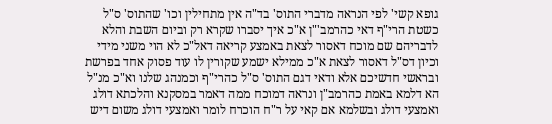גופא קשי' לפי הנראה מדברי התוס' בד"ה אין מתחילין וכו' שהתוס' ס"ל כשטת הרי"ף דאי כהרמב'"ן א"כ איך יסברו שקרא רק וביום השבת והלא לדבריהם שם מוכח דאסור לצאת באמצע קריאה דאל"כ לא הוי משני מידי וכיון דס"ל דאסור לצאת א"כ ממילא ישמע שקורין לו עוד פסוק אחד בפרשת ובראשי חדשיכם אלא ודאי דגם התוס' ס"ל כהרי"ף וכמנהג שלנו וא"כ מנ"ל הא דלמא באמת כהרמב"ן ונראה דמוכח ממה דאמר במסקנא והלכתא דולג ואמצעי דולג ובשלמא אם קאי על ר"ח הוכרח לומר ואמצעי דולג משום דיש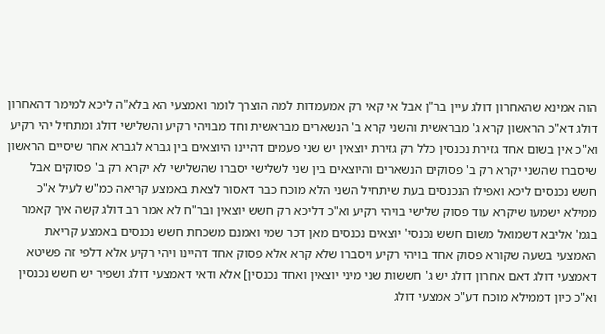הוה אמינא שהאחרון דולג עיין בר"ן אבל אי קאי רק אמעמדות למה הוצרך לומר ואמצעי הא בלא"ה ליכא למימר דהאחרון דולג דא"כ הראשון קרא ג' מבראשית והשני קרא ב' הנשארים מבראשית וחד מבויהי רקיע והשלישי דולג ומתחיל יהי רקיע וא"כ אין בשום אחד גזירת נכנסין כלל רק גזירת יוצאין יש שני פעמים דהיינו היוצאים בין גברא לגברא אחר שיסיים הראשון שיסברו שהשני יקרא רק ב' פסוקים הנשארים והיוצאים בין שני לשלישי יסברו שהשלישי לא יקרא רק ב' פסוקים אבל חשש נכנסים ליכא ואפילו הנכנסים בעת שיתחיל השני הלא מוכח כבר דאסור לצאת באמצע קריאה כמ"ש לעיל א"כ ממילא ישמעו שיקרא עוד פסוק שלישי בויהי רקיע וא"כ דליכא רק חשש יוצאין ובר"ח לא אמר רב דולג קשה איך קאמר בגמ' אליבא דשמואל משום חשש נכנסי' יוצאים נכנסים מאן דכר שמי ואמנם משכחת חשש נכנסים באמצע קריאת האמצעי בשעה שקורא פסוק אחד בויהי רקיע ויסברו שלא קרא אלא פסוק אחד דהיינו ויהי רקיע אלא דלפי זה פשיטא דאמצעי דולג דאם אחרון דולג יש ג' חששות שני מיני יוצאין ואחד נכנסין] אלא ודאי דאמצעי דולג ושפיר יש חשש נכנסין וא"כ כיון דממילא מוכח דע"כ אמצעי דולג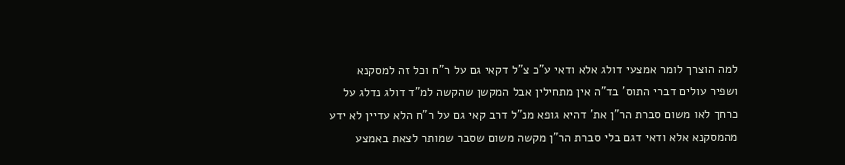למה הוצרך לומר אמצעי דולג אלא ודאי ע"כ צ"ל דקאי גם על ר"ח וכל זה למסקנא ושפיר עולים דברי התוס' בד"ה אין מתחילין אבל המקשן שהקשה למ"ד דולג נדלג על כרחך לאו משום סברת הר"ן את' דהיא גופא מנ"ל דרב קאי גם על ר"ח הלא עדיין לא ידע מהמסקנא אלא ודאי דגם בלי סברת הר"ן מקשה משום שסבר שמותר לצאת באמצע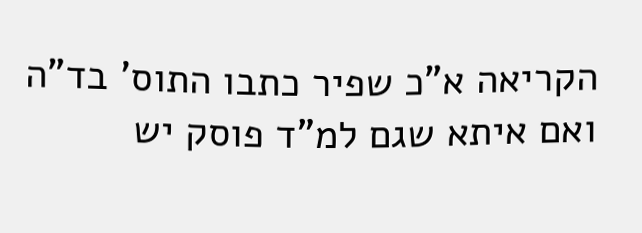הקריאה א"כ שפיר כתבו התוס' בד"ה ואם איתא שגם למ"ד פוסק יש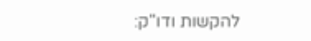להקשות ודו"ק: